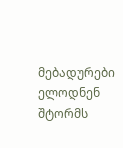მებადურები ელოდნენ შტორმს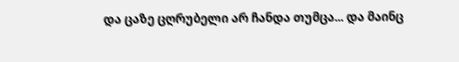და ცაზე ცღრუბელი არ ჩანდა თუმცა... და მაინც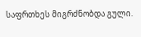საფრთხეს მიგრძნობდა გული.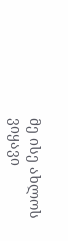მე ისე ახლოს ვიყავი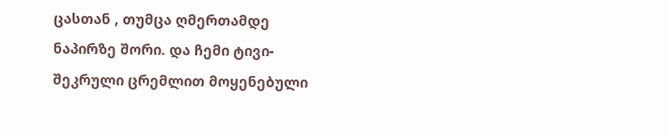ცასთან , თუმცა ღმერთამდე ნაპირზე შორი. და ჩემი ტივი-შეკრული ცრემლით მოყენებული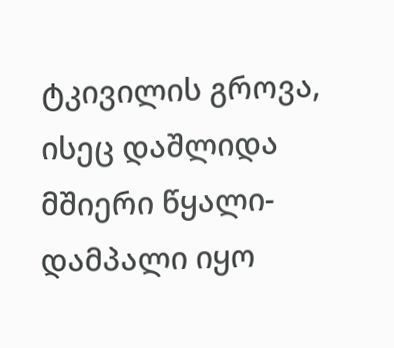ტკივილის გროვა, ისეც დაშლიდა მშიერი წყალი- დამპალი იყო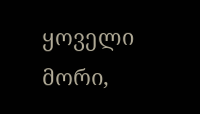ყოველი მორი,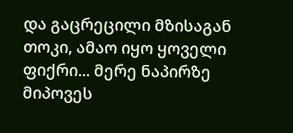და გაცრეცილი მზისაგან თოკი, ამაო იყო ყოველი ფიქრი... მერე ნაპირზე მიპოვეს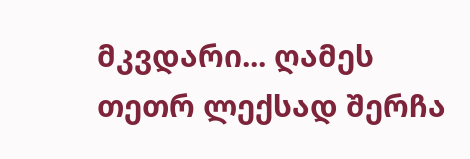მკვდარი... ღამეს თეთრ ლექსად შერჩა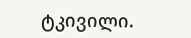ტკივილი.